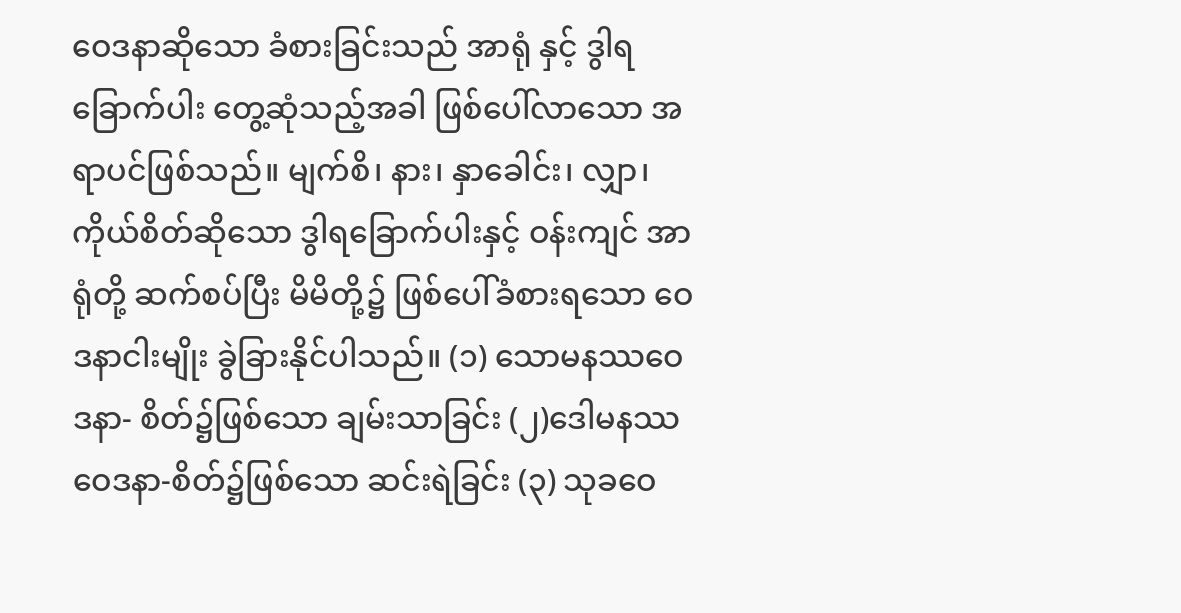ဝေဒနာဆိုသော ခံစားခြင်းသည် အာရုံ နှင့် ဒွါရခြောက်ပါး တွေ့ဆုံသည့်အခါ ဖြစ်ပေါ်လာသော အရာပင်ဖြစ်သည်။ မျက်စိ၊ နား၊ နှာခေါင်း၊ လျှာ၊ ကိုယ်စိတ်ဆိုသော ဒွါရခြောက်ပါးနှင့် ဝန်းကျင် အာရုံတို့ ဆက်စပ်ပြီး မိမိတို့၌ ဖြစ်ပေါ်ခံစားရသော ဝေဒနာငါးမျိုး ခွဲခြားနိုင်ပါသည်။ (၁) သောမနဿဝေဒနာ- စိတ်၌ဖြစ်သော ချမ်းသာခြင်း (၂)ဒေါမနဿ ဝေဒနာ-စိတ်၌ဖြစ်သော ဆင်းရဲခြင်း (၃) သုခဝေ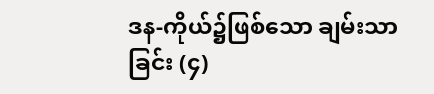ဒန-ကိုယ်၌ဖြစ်သော ချမ်းသာခြင်း (၄)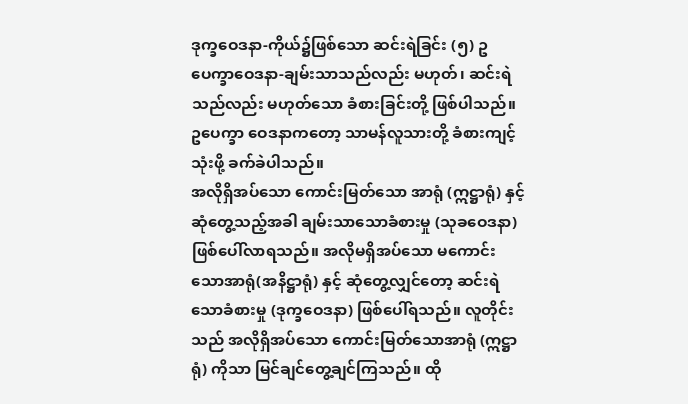ဒုက္ခဝေဒနာ-ကိုယ်၌ဖြစ်သော ဆင်းရဲခြင်း (၅) ဥပေက္ခာဝေဒနာ-ချမ်းသာသည်လည်း မဟုတ်၊ ဆင်းရဲသည်လည်း မဟုတ်သော ခံစားခြင်းတို့ ဖြစ်ပါသည်။ ဥပေက္ခာ ဝေဒနာကတော့ သာမန်လူသားတို့ ခံစားကျင့်သုံးဖို့ ခက်ခဲပါသည်။
အလိုရှိအပ်သော ကောင်းမြတ်သော အာရုံ (ဣဋ္ဌာရုံ) နှင့် ဆုံတွေ့သည့်အခါ ချမ်းသာသောခံစားမှု (သုခဝေဒနာ) ဖြစ်ပေါ်လာရသည်။ အလိုမရှိအပ်သော မကောင်းသောအာရုံ(အနိဋ္ဌာရုံ) နှင့် ဆုံတွေ့လျှင်တော့ ဆင်းရဲသောခံစားမှု (ဒုက္ခဝေဒနာ) ဖြစ်ပေါ်ရသည်။ လူတိုင်းသည် အလိုရှိအပ်သော ကောင်းမြတ်သောအာရုံ (ဣဋ္ဌာရုံ) ကိုသာ မြင်ချင်တွေ့ချင်ကြသည်။ ထို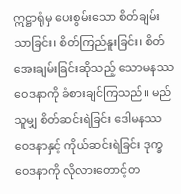ဣဋ္ဌာရုံမှ ပေးစွမ်းသော စိတ်ချမ်းသာခြင်း၊ စိတ်ကြည်နူးခြင်း၊ စိတ်အေးချမ်းခြင်းဆိုသည့် သောမနဿ ဝေဒနာကို ခံစားချင်ကြသည်။ မည်သူမျှ စိတ်ဆင်းရဲခြင်း ဒေါမနဿဝေဒနာနှင့် ကိုယ်ဆင်းရဲခြင်း ဒုက္ခဝေဒနာကို လိုလားတောင့်တ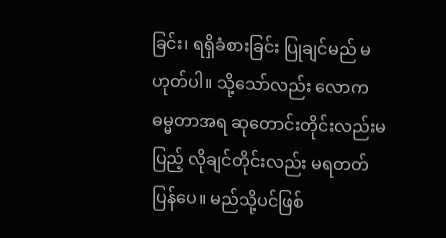ခြင်း၊ ရရှိခံစားခြင်း ပြုချင်မည် မဟုတ်ပါ။ သို့သော်လည်း လောကဓမ္မတာအရ ဆုတောင်းတိုင်းလည်းမပြည့် လိုချင်တိုင်းလည်း မရတတ်ပြန်ပေ။ မည်သို့ပင်ဖြစ်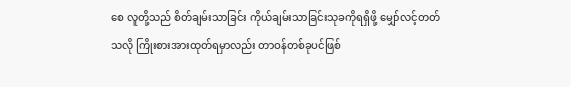စေ လူတို့သည် စိတ်ချမ်းသာခြင်း ကိုယ်ချမ်းသာခြင်းသုခကိုရရှိဖို့ မျှော်လင့်တတ်သလို ကြိုးစားအားထုတ်ရမှာလည်း တာဝန်တစ်ခုပင်ဖြစ်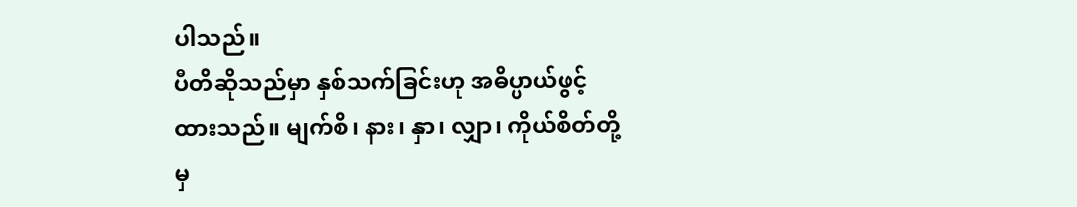ပါသည်။
ပီတိဆိုသည်မှာ နှစ်သက်ခြင်းဟု အဓိပ္ပာယ်ဖွင့်ထားသည်။ မျက်စိ၊ နား၊ နှာ၊ လျှာ၊ ကိုယ်စိတ်တို့မှ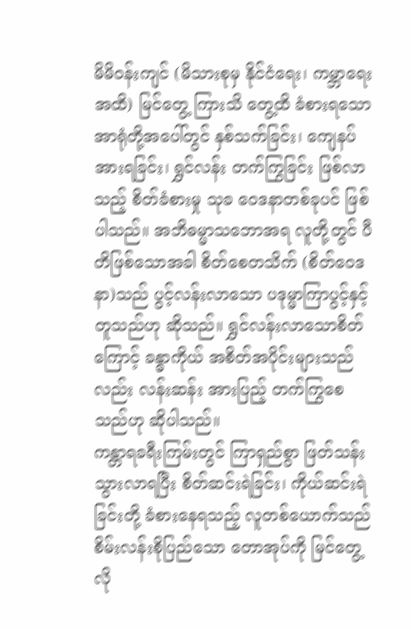မိမိဝန်းကျင် (မိသားစုမှ နိုင်ငံရေး၊ ကမ္ဘာရေးအထိ) မြင်တွေ့ ကြားသိ တွေ့ထိ ခံစားရသော အာရုံတို့အပေါ်တွင် နှစ်သက်ခြင်း၊ ကျေနပ်အားရခြင်း၊ ရွှင်လန်း တက်ကြွခြင်း ဖြစ်လာသည့် စိတ်ခံစားမှု သုခ ဝေဒနာတစ်ခုပင် ဖြစ်ပါသည်။ အဘိဓမ္မာသဘောအရ လူတို့တွင် ပီတိဖြစ်သောအခါ စိတ်စေတသိက် (စိတ်ဝေဒနာ)သည် ပွင့်လန်းလာသော ပဒုမ္မာကြာပွင့်နှင့် တူသည်ဟု ဆိုသည်။ ရွှင်လန်းလာသောစိတ်ကြောင့် ခန္ဓာကိုယ် အစိတ်အပိုင်းများသည်လည်း လန်းဆန်း အားပြည့် တက်ကြွစေသည်ဟု ဆိုပါသည်။
ကန္တာရခရီးကြမ်းတွင် ကြာရှည်စွာ ဖြတ်သန်းသွားလာရပြီး စိတ်ဆင်းရဲခြင်း၊ ကိုယ်ဆင်းရဲခြင်းတို့ ခံစားနေရသည့် လူတစ်ယောက်သည် စိမ်းလန်းစိုပြည်သော တောအုပ်ကို မြင်တွေ့လို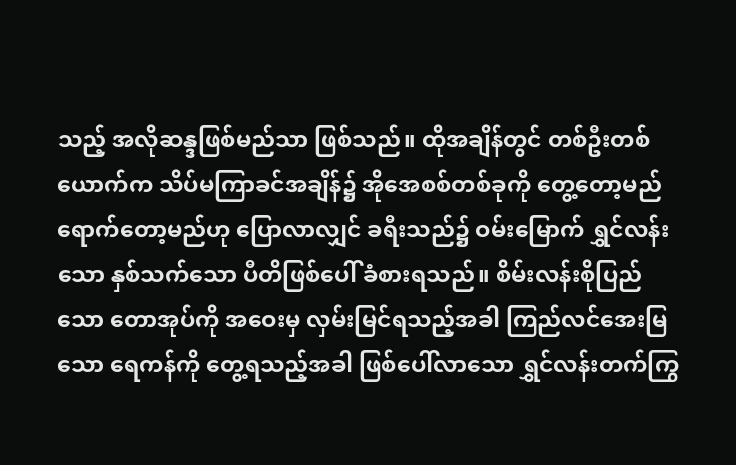သည့် အလိုဆန္ဒဖြစ်မည်သာ ဖြစ်သည်။ ထိုအချိန်တွင် တစ်ဦးတစ်ယောက်က သိပ်မကြာခင်အချိန်၌ အိုအေစစ်တစ်ခုကို တွေ့တော့မည် ရောက်တော့မည်ဟု ပြောလာလျှင် ခရီးသည်၌ ဝမ်းမြောက် ရွှင်လန်းသော နှစ်သက်သော ပီတိဖြစ်ပေါ် ခံစားရသည်။ စိမ်းလန်းစိုပြည်သော တောအုပ်ကို အဝေးမှ လှမ်းမြင်ရသည့်အခါ ကြည်လင်အေးမြသော ရေကန်ကို တွေ့ရသည့်အခါ ဖြစ်ပေါ်လာသော ရွှင်လန်းတက်ကြွ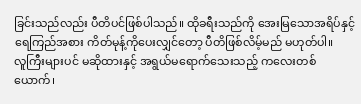ခြင်းသည်လည်း ပီတိပင်ဖြစ်ပါသည်။ ထိုခရီးသည်ကို အေးမြသောအရိပ်နှင့် ရေကြည်အစား ကိတ်မုန့်ကိုပေးလျှင်တော့ ပီတိဖြစ်လိမ့်မည် မဟုတ်ပါ။
လူကြီးများပင် မဆိုထားနှင့် အရွယ်မရောက်သေးသည့် ကလေးတစ်ယောက်၊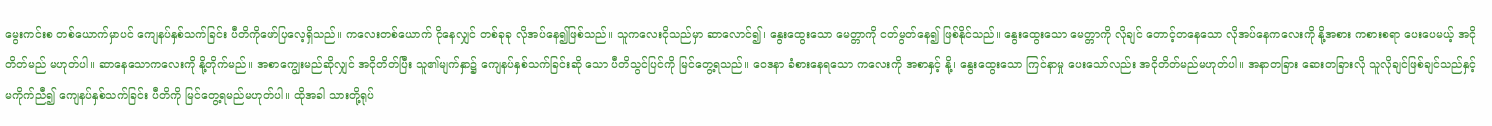မွေးကင်းစ တစ်ယောက်မှာပင် ကျေနပ်နှစ်သက်ခြင်း ပီတိကိုဖော်ပြလေ့ရှိသည်။ ကလေးတစ်ယောက် ငိုနေလျှင် တစ်ခုခု လိုအပ်နေ၍ဖြစ်သည်။ သူကလေးငိုသည်မှာ ဆာလောင်၍၊ နွေးထွေးသော မေတ္တာကို ငတ်မွတ်နေ၍ ဖြစ်နိုင်သည်။ နွေးထွေးသော မေတ္တာကို လိုချင် တောင့်တနေသော လိုအပ်နေကလေးကို နို့အစား ကစားစရာ ပေးပေမယ့် အငိုတိတ်မည် မဟုတ်ပါ။ ဆာနေသောကလေးကို နို့တိုက်မည်။ အစာကျွေးမည်ဆိုလျှင် အငိုတိတ်ပြီး သူ၏မျက်နှာ၌ ကျေနပ်နှစ်သက်ခြင်းဆို သော ပီတိသွင်ပြင်ကို မြင်တွေ့ရသည်။ ဝေဒနာ ခံစားနေရသော ကလေးကို အစာနှင့် နို့၊ နွေးထွေးသော ကြင်နာမှု ပေးသော်လည်း အငိုတိတ်မည်မဟုတ်ပါ။ အနာတခြား ဆေးတခြားလို သူလိုချင်ဖြစ်ချင်သည်နှင့် မကိုက်ညီ၍ ကျေနပ်နှစ်သက်ခြင်း ပီတိကို မြင်တွေ့ရမည်မဟုတ်ပါ။ ထိုအခါ သားတို့ရုပ်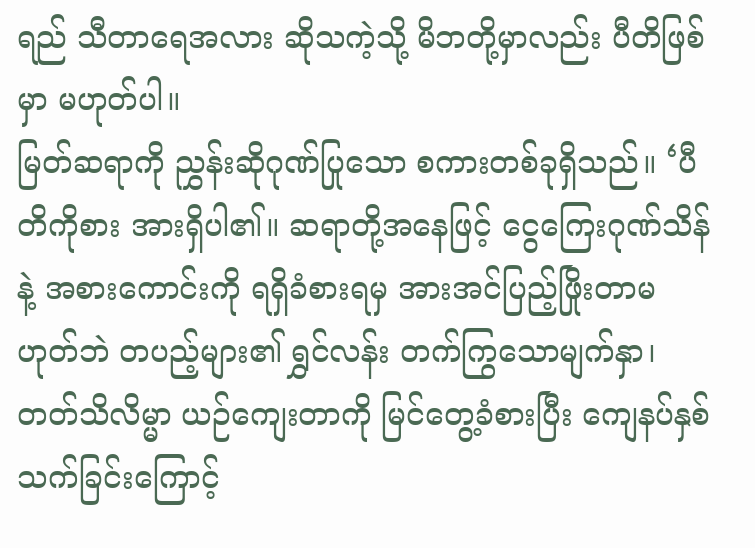ရည် သီတာရေအလား ဆိုသကဲ့သို့ မိဘတို့မှာလည်း ပီတိဖြစ်မှာ မဟုတ်ပါ။
မြတ်ဆရာကို ညွှန်းဆိုဂုဏ်ပြုသော စကားတစ်ခုရှိသည်။ ‘ပီတိကိုစား အားရှိပါ၏။ ဆရာတို့အနေဖြင့် ငွေကြေးဂုဏ်သိန်နဲ့ အစားကောင်းကို ရရှိခံစားရမှ အားအင်ပြည့်ဖြိုးတာမဟုတ်ဘဲ တပည့်များ၏ ရွှင်လန်း တက်ကြွသောမျက်နှာ၊ တတ်သိလိမ္မာ ယဉ်ကျေးတာကို မြင်တွေ့ခံစားပြီး ကျေနပ်နှစ်သက်ခြင်းကြောင့်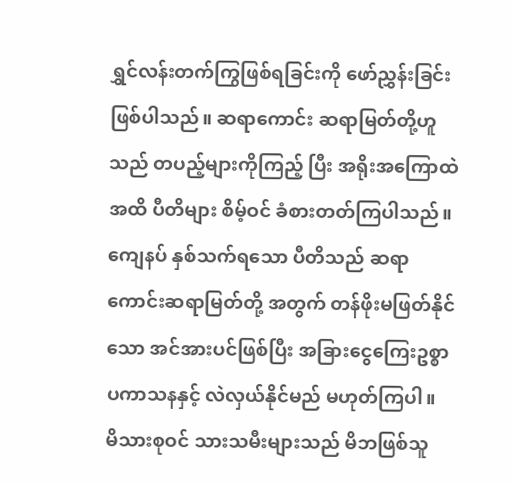ရွှင်လန်းတက်ကြွဖြစ်ရခြင်းကို ဖော်ညွှန်းခြင်း ဖြစ်ပါသည်။ ဆရာကောင်း ဆရာမြတ်တို့ဟူသည် တပည့်များကိုကြည့် ပြီး အရိုးအကြောထဲအထိ ပီတိများ စိမ့်ဝင် ခံစားတတ်ကြပါသည်။ ကျေနပ် နှစ်သက်ရသော ပီတိသည် ဆရာကောင်းဆရာမြတ်တို့ အတွက် တန်ဖိုးမဖြတ်နိုင်သော အင်အားပင်ဖြစ်ပြီး အခြားငွေကြေးဥစ္စာ ပကာသနနှင့် လဲလှယ်နိုင်မည် မဟုတ်ကြပါ။
မိသားစုဝင် သားသမီးများသည် မိဘဖြစ်သူ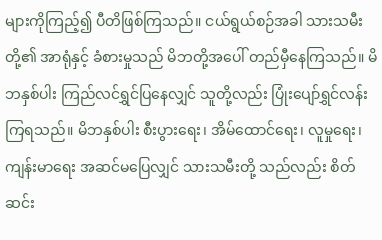များကိုကြည့်၍ ပီတိဖြစ်ကြသည်။ ငယ်ရွယ်စဉ်အခါ သားသမီးတို့၏ အာရုံနှင့် ခံစားမှုသည် မိဘတို့အပေါ် တည်မှီနေကြသည်။ မိဘနှစ်ပါး ကြည်လင်ရွှင်ပြနေလျှင် သူတို့လည်း ပြုံးပျော်ရွှင်လန်းကြရသည်။ မိဘနှစ်ပါး စီးပွားရေး၊ အိမ်ထောင်ရေး၊ လူမှုရေး၊ ကျန်းမာရေး အဆင်မပြေလျှင် သားသမီးတို့ သည်လည်း စိတ်ဆင်း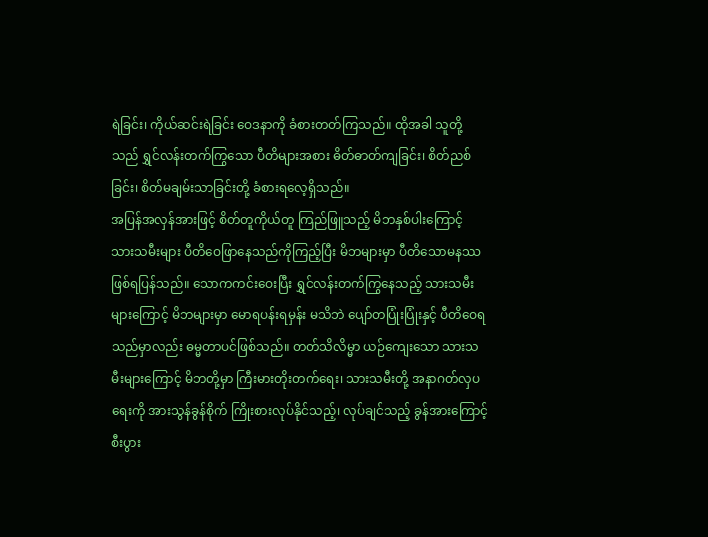ရဲခြင်း၊ ကိုယ်ဆင်းရဲခြင်း ဝေဒနာကို ခံစားတတ်ကြသည်။ ထိုအခါ သူတို့သည် ရွှင်လန်းတက်ကြွသော ပီတိများအစား ဓိတ်ဓာတ်ကျခြင်း၊ စိတ်ညစ်ခြင်း၊ စိတ်မချမ်းသာခြင်းတို့ ခံစားရလေ့ရှိသည်။
အပြန်အလှန်အားဖြင့် စိတ်တူကိုယ်တူ ကြည်ဖြူသည့် မိဘနှစ်ပါးကြောင့် သားသမီးများ ပီတိဝေဖြာနေသည်ကိုကြည့်ပြီး မိဘများမှာ ပီတိသောမနဿဖြစ်ရပြန်သည်။ သောကကင်းဝေးပြီး ရွှင်လန်းတက်ကြွနေသည့် သားသမီးများကြောင့် မိဘများမှာ မောရပန်းရမှန်း မသိဘဲ ပျော်တပြုံးပြုံးနှင့် ပီတိဝေရသည်မှာလည်း ဓမ္မတာပင်ဖြစ်သည်။ တတ်သိလိမ္မာ ယဉ်ကျေးသော သားသမီးများကြောင့် မိဘတို့မှာ ကြီးမားတိုးတက်ရေး၊ သားသမီးတို့ အနာဂတ်လှပရေးကို အားသွန်ခွန်စိုက် ကြိုးစားလုပ်နိုင်သည့်၊ လုပ်ချင်သည့် ခွန်အားကြောင့် စီးပွား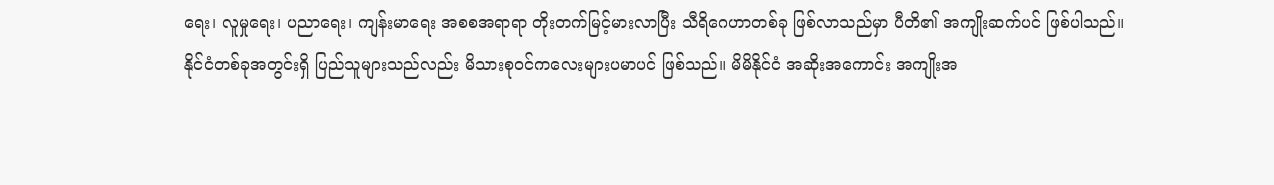ရေး၊ လူမှုရေး၊ ပညာရေး၊ ကျန်းမာရေး အစစအရာရာ တိုးတက်မြင့်မားလာပြီး သီရိဂေဟာတစ်ခု ဖြစ်လာသည်မှာ ပီတိ၏ အကျိုးဆက်ပင် ဖြစ်ပါသည်။
နိုင်ငံတစ်ခုအတွင်းရှိ ပြည်သူများသည်လည်း မိသားစုဝင်ကလေးများပမာပင် ဖြစ်သည်။ မိမိနိုင်ငံ အဆိုးအကောင်း အကျိုးအ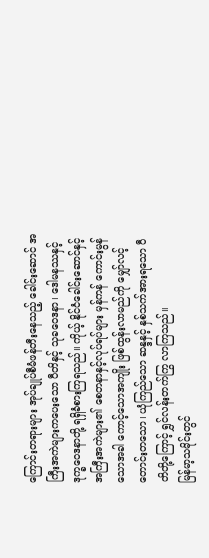ကြောင်းတရားများ အုပ်ချုပ်စီမံဖန်တီးနေသည့် ခေါင်းဆောင် အကြီးအကဲများကပေးသော ပီတိနှင့် သုခဝေဒနာ၊ ဒေါမနဿနှင့် ဒုက္ခဝေဒနာတို့ ရရှိခံစားကြရသည်။ ကိုယ့် နိုင်ငံခေါင်းဆောင်နှင့် အကြီးအကဲများ၏ စေတနာနှင့်လုပ်ရပ်များ မှန်ကန် ကောင်းမွန်သောအခါ ကောင့်သောအကျိုး ဖြစ်ထွန်းလာမည်ကို မျှော်လင့်တောင်းတသော၊ ယုံကြည်သော ဆန္ဒနှင့် နှစ်သက်အားရသော ပီတိတို့ကြောင့် ရွှင်လန်းတက်ကြွ လာကြသည်။
မြန်မာ့သမိုင်းတွင်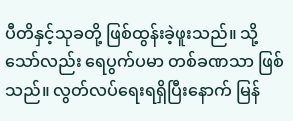ပီတိနှင့်သုခတို့ ဖြစ်ထွန်းခဲ့ဖူးသည်။ သို့သော်လည်း ရေပွက်ပမာ တစ်ခဏသာ ဖြစ်သည်။ လွတ်လပ်ရေးရရှိပြီးနောက် မြန်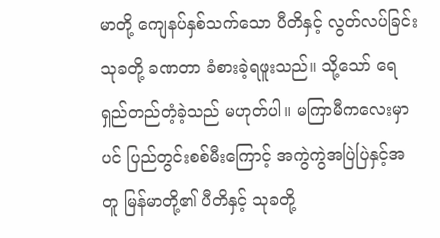မာတို့ ကျေနပ်နှစ်သက်သော ပီတိနှင့် လွတ်လပ်ခြင်းသုခတို့ ခဏတာ ခံစားခဲ့ရဖူးသည်။ သို့သော် ရေရှည်တည်တံ့ခဲ့သည် မဟုတ်ပါ။ မကြာမီကလေးမှာပင် ပြည်တွင်းစစ်မီးကြောင့် အကွဲကွဲအပြဲပြဲနှင့်အတူ မြန်မာတို့၏ ပီတိနှင့် သုခတို့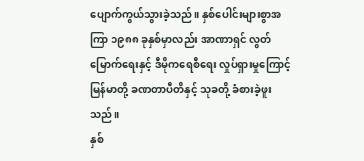ပျောက်ကွယ်သွားခဲ့သည်။ နှစ်ပေါင်းများစွာအကြာ ၁၉၈၈ ခုနှစ်မှာလည်း အာဏာရှင် လွတ်မြောက်ရေးနှင့် ဒီမိုကရေစီရေး လှုပ်ရှားမှုကြောင့် မြန်မာတို့ ခဏတာပီတိနှင့် သုခတို့ ခံစားခဲ့ဖူးသည်။
နှစ်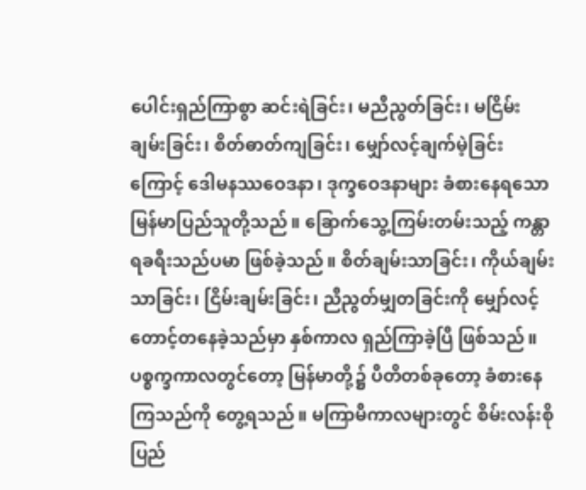ပေါင်းရှည်ကြာစွာ ဆင်းရဲခြင်း၊ မညီညွတ်ခြင်း၊ မငြိမ်းချမ်းခြင်း၊ စိတ်ဓာတ်ကျခြင်း၊ မျှော်လင့်ချက်မဲ့ခြင်းကြောင့် ဒေါမနဿဝေဒနာ၊ ဒုက္ခဝေဒနာများ ခံစားနေရသော မြန်မာပြည်သူတို့သည်။ ခြောက်သွေ့ကြမ်းတမ်းသည့် ကန္တာရခရီးသည်ပမာ ဖြစ်ခဲ့သည်။ စိတ်ချမ်းသာခြင်း၊ ကိုယ်ချမ်းသာခြင်း၊ ငြိမ်းချမ်းခြင်း၊ ညီညွတ်မျှတခြင်းကို မျှော်လင့်တောင့်တနေခဲ့သည်မှာ နှစ်ကာလ ရှည်ကြာခဲ့ပြီ ဖြစ်သည်။ ပစ္စက္ခကာလတွင်တော့ မြန်မာတို့၌ ပီတိတစ်ခုတော့ ခံစားနေကြသည်ကို တွေ့ရသည်။ မကြာမီကာလများတွင် စိမ်းလန်းစိုပြည်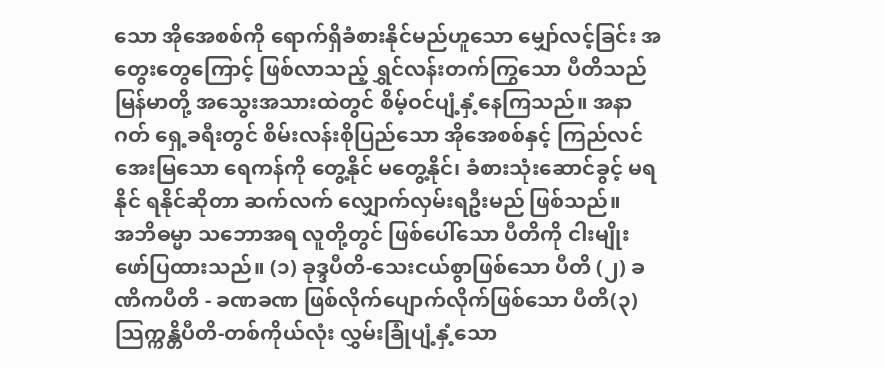သော အိုအေစစ်ကို ရောက်ရှိခံစားနိုင်မည်ဟူသော မျှော်လင့်ခြင်း အတွေးတွေကြောင့် ဖြစ်လာသည့် ရွှင်လန်းတက်ကြွသော ပီတိသည် မြန်မာတို့ အသွေးအသားထဲတွင် စိမ့်ဝင်ပျံ့နှံ့နေကြသည်။ အနာဂတ် ရှေ့ခရီးတွင် စိမ်းလန်းစိုပြည်သော အိုအေစစ်နှင့် ကြည်လင်အေးမြသော ရေကန်ကို တွေ့နိုင် မတွေ့နိုင်၊ ခံစားသုံးဆောင်ခွင့် မရနိုင် ရနိုင်ဆိုတာ ဆက်လက် လျှောက်လှမ်းရဦးမည် ဖြစ်သည်။
အဘိဓမ္မာ သဘောအရ လူတို့တွင် ဖြစ်ပေါ်သော ပီတိကို ငါးမျိုး ဖော်ပြထားသည်။ (၁) ခုဒ္ဒပီတိ-သေးငယ်စွာဖြစ်သော ပီတိ (၂) ခဏိကပီတိ - ခဏခဏ ဖြစ်လိုက်ပျောက်လိုက်ဖြစ်သော ပီတိ(၃) သြက္ကန္တိပီတိ-တစ်ကိုယ်လုံး လွှမ်းခြုံပျံ့နှံ့သော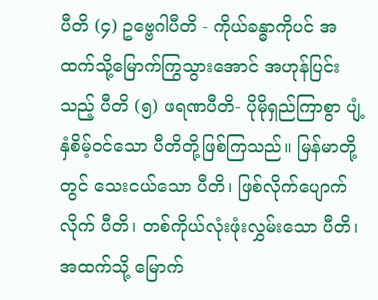ပီတိ (၄) ဥဗ္ဗေဂါပီတိ - ကိုယ်ခန္ဓာကိုပင် အထက်သို့မြောက်ကြွသွားအောင် အဟုန်ပြင်းသည့် ပီတိ (၅) ဖရဏပီတိ- ပိုမိုရှည်ကြာစွာ ပျံ့နှံစိမ့်ဝင်သော ပီတိတို့ဖြစ်ကြသည်။ မြန်မာတို့တွင် သေးငယ်သော ပီတိ၊ ဖြစ်လိုက်ပျောက်လိုက် ပီတိ၊ တစ်ကိုယ်လုံးဖုံးလွှမ်းသော ပီတိ၊ အထက်သို့ မြောက်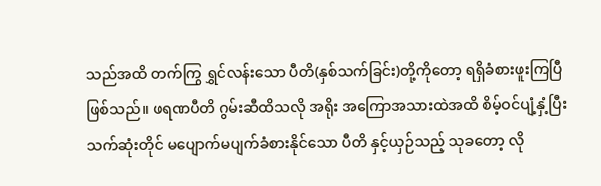သည်အထိ တက်ကြွ ရွှင်လန်းသော ပီတိ(နှစ်သက်ခြင်း)တို့ကိုတော့ ရရှိခံစားဖူးကြပြီ ဖြစ်သည်။ ဖရဏပီတိ ဂွမ်းဆီထိသလို အရိုး အကြောအသားထဲအထိ စိမ့်ဝင်ပျံ့နှံ့ပြီး သက်ဆုံးတိုင် မပျောက်မပျက်ခံစားနိုင်သော ပီတိ နှင့်ယှဉ်သည့် သုခတော့ လို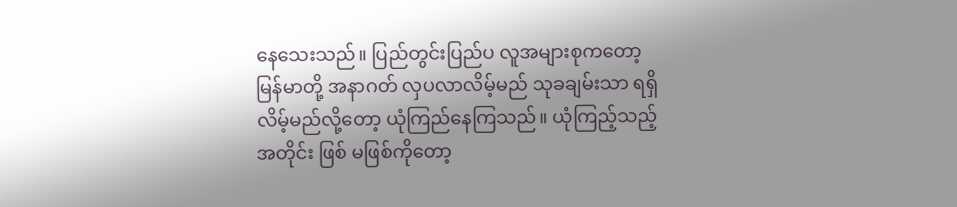နေသေးသည်။ ပြည်တွင်းပြည်ပ လူအများစုကတော့ မြန်မာတို့ အနာဂတ် လှပလာလိမ့်မည် သုခချမ်းသာ ရရှိလိမ့်မည်လို့တော့ ယုံကြည်နေကြသည်။ ယုံကြည့်သည့်အတိုင်း ဖြစ် မဖြစ်ကိုတော့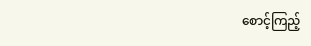စောင့်ကြည့်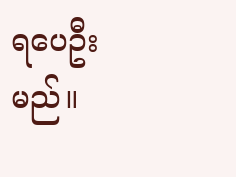ရပေဦးမည်။